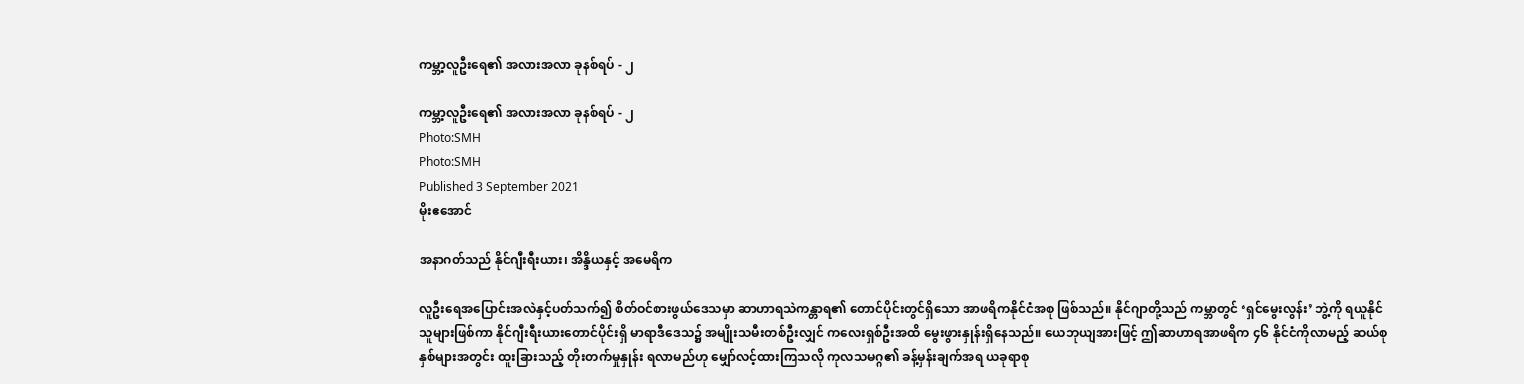ကမ္ဘာ့လူဦးရေ၏ အလားအလာ ခုနစ်ရပ် - ၂

ကမ္ဘာ့လူဦးရေ၏ အလားအလာ ခုနစ်ရပ် - ၂
Photo:SMH
Photo:SMH
Published 3 September 2021
မိုးဧအောင်

အနာဂတ်သည် နိုင်ဂျီးရီးယား၊ အိန္ဒိယနှင့် အမေရိက

လူဦးရေအပြောင်းအလဲနှင့်ပတ်သက်၍ စိတ်ဝင်စားဖွယ်ဒေသမှာ ဆာဟာရသဲကန္တာရ၏ တောင်ပိုင်းတွင်ရှိသော အာဖရိကနိုင်ငံအစု ဖြစ်သည်။ နိုင်ဂျာတို့သည် ကမ္ဘာတွင် ‘ရှင်မွေးလွန်း’ ဘွဲ့ကို ရယူနိုင်သူများဖြစ်ကာ နိုင်ဂျီးရီးယားတောင်ပိုင်းရှိ မာရာဒီဒေသ၌ အမျိုးသမီးတစ်ဦးလျှင် ကလေးရှစ်ဦးအထိ မွေးဖွားနှုန်းရှိနေသည်။ ယေဘုယျအားဖြင့် ဤဆာဟာရအာဖရိက ၄၆ နိုင်ငံကိုလာမည့် ဆယ်စုနှစ်များအတွင်း ထူးခြားသည့် တိုးတက်မှုနှုန်း ရလာမည်ဟု မျှော်လင့်ထားကြသလို ကုလသမဂ္ဂ၏ ခန့်မှန်းချက်အရ ယခုရာစု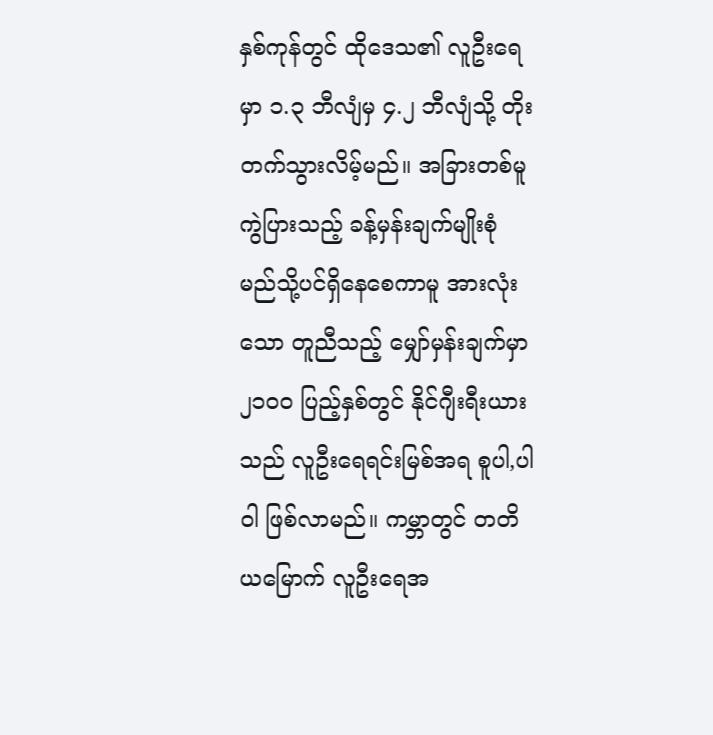နှစ်ကုန်တွင် ထိုဒေသ၏ လူဦးရေမှာ ၁.၃ ဘီလျံမှ ၄.၂ ဘီလျံသို့ တိုးတက်သွားလိမ့်မည်။ အခြားတစ်မူကွဲပြားသည့် ခန့်မှန်းချက်မျိုးစုံ မည်သို့ပင်ရှိနေစေကာမူ အားလုံးသော တူညီသည့် မျှော်မှန်းချက်မှာ ၂၁၀၀ ပြည့်နှစ်တွင် နိုင်ဂျီးရီးယားသည် လူဦးရေရင်းမြစ်အရ စူပါ,ပါ၀ါ ဖြစ်လာမည်။ ကမ္ဘာတွင် တတိယမြောက် လူဦးရေအ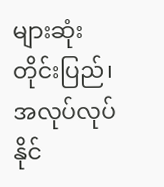များဆုံး တိုင်းပြည်၊ အလုပ်လုပ်နိုင်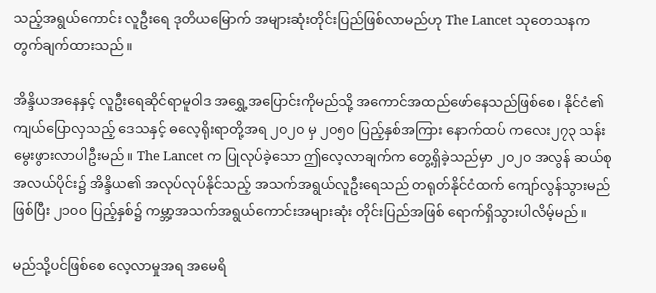သည့်အရွယ်ကောင်း လူဦးရေ ဒုတိယမြောက် အများဆုံးတိုင်းပြည်ဖြစ်လာမည်ဟု The Lancet သုတေသနက တွက်ချက်ထားသည်။

အိန္ဒိယအနေနှင့် လူဦးရေဆိုင်ရာမူဝါဒ အရွှေ့အပြောင်းကိုမည်သို့ အကောင်အထည်ဖော်နေသည်ဖြစ်စေ၊ နိုင်ငံ၏ ကျယ်ပြောလှသည့် ဒေသနှင့် ဓလေ့ရိုးရာတို့အရ ၂၀၂၀ မှ ၂၀၅၀ ပြည့်နှစ်အကြား နောက်ထပ် ကလေး၂၇၃ သန်း မွေးဖွားလာပါဦးမည်။ The Lancet က ပြုလုပ်ခဲ့သော ဤလေ့လာချက်က တွေ့ရှိခဲ့သည်မှာ ၂၀၂၀ အလွန် ဆယ်စုအလယ်ပိုင်း၌ အိန္ဒိယ၏ အလုပ်လုပ်နိုင်သည့် အသက်အရွယ်လူဦးရေသည် တရုတ်နိုင်ငံထက် ကျော်လွန်သွားမည်ဖြစ်ပြီး ၂၁၀၀ ပြည့်နှစ်၌ ကမ္ဘာ့အသက်အရွယ်ကောင်းအများဆုံး တိုင်းပြည်အဖြစ် ရောက်ရှိသွားပါလိမ့်မည်။

မည်သို့ပင်ဖြစ်စေ လေ့လာမှုအရ အမေရိ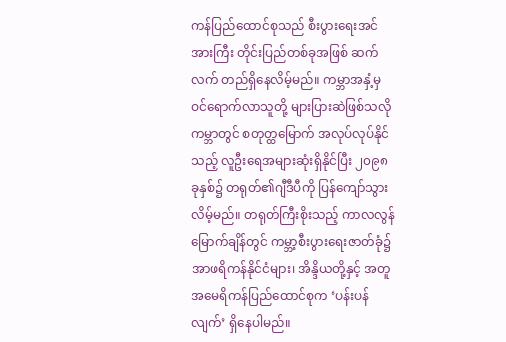ကန်ပြည်ထောင်စုသည် စီးပွားရေးအင်အားကြီး တိုင်းပြည်တစ်ခုအဖြစ် ဆက်လက် တည်ရှိနေလိမ့်မည်။ ကမ္ဘာအနှံ့မှ ဝင်ရောက်လာသူတို့ များပြားဆဲဖြစ်သလို ကမ္ဘာတွင် စတုတ္ထမြောက် အလုပ်လုပ်နိုင်သည့် လူဦးရေအများဆုံးရှိနိုင်ပြီး ၂၀၉၈ ခုနှစ်၌ တရုတ်၏ဂျီဒီပီကို ပြန်ကျော်သွားလိမ့်မည်။ တရုတ်ကြီးစိုးသည့် ကာလလွန်မြောက်ချိန်တွင် ကမ္ဘာ့စီးပွားရေးဇာတ်ခုံ၌ အာဖရိကန်နိုင်ငံများ၊ အိန္ဒိယတို့နှင့် အတူ အမေရိကန်ပြည်ထောင်စုက ‘ပန်းပန်လျက်’ ရှိနေပါမည်။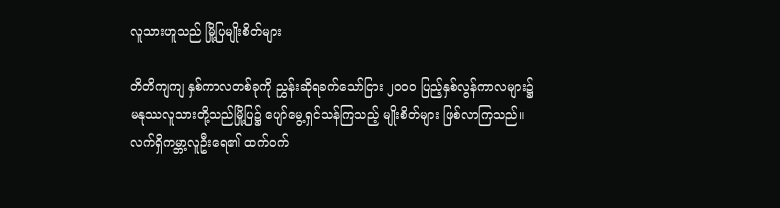လူသားဟူသည် မြို့ပြမျိုးစိတ်များ

တိတိကျကျ နှစ်ကာလတစ်ခုကို ညွှန်းဆိုရခက်သော်ငြား ၂၀၀၀ ပြည့်နှစ်လွန်ကာလများ၌ မနုဿလူသားတို့သည်မြို့ပြ၌ ပျော်မွေ့ရှင်သန်ကြသည့် မျိုးစိတ်များ ဖြစ်လာကြသည်။ လက်ရှိကမ္ဘာ့လူဦးရေ၏ ထက်ဝက်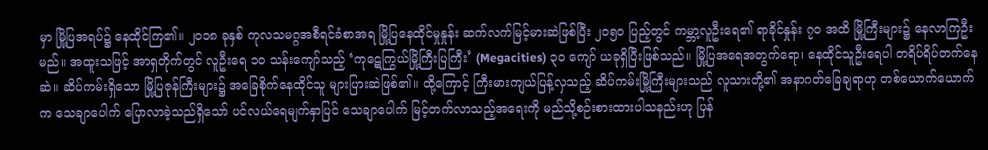မှာ မြို့ပြအရပ်၌ နေထိုင်ကြ၏။ ၂၀၁၈ ခုနှစ် ကုလသမဂ္ဂအစီရင်ခံစာအရ မြို့ပြနေထိုင်မှုနှုန်း ဆက်လက်မြင့်မားဆဲဖြစ်ပြီး ၂၀၅၀ ပြည့်တွင် ကမ္ဘာ့လူဦးရေ၏ ရာခိုင်နှုန်း ၇၀ အထိ မြို့ကြီးများ၌ နေလာကြဦးမည်။ အထူးသဖြင့် အာရှတိုက်တွင် လူဦးရေ ၁၀ သန်းကျော်သည့် ‘ကုဋေကြွယ်မြို့ကြီးပြကြီး’ (Megacities) ၃၀ ကျော် ယခုရှိပြီးဖြစ်သည်။ မြို့ပြအရေအတွက်ရော၊ နေထိုင်သူဦးရေပါ တရိပ်ရိပ်တက်နေဆဲ။ ဆိပ်ကမ်းရှိသော မြို့ပြဇုန်ကြီးများ၌ အခြေစိုက်နေထိုင်သူ များပြားဆဲဖြစ်၏။ ထို့ကြောင့် ကြီးမားကျယ်ပြန့်လှသည့် ဆိပ်ကမ်းမြို့ကြီးများသည် လူသားတို့၏ အနာဂတ်ခြေချရာဟု တစ်ယောက်ယောက်က သေချာပေါက် ပြောလာခဲ့သည်ရှိသော် ပင်လယ်ရေမျက်နှာပြင် သေချာပေါက် မြင့်တက်လာသည့်အရေးကို မည်သို့စဉ်းစားထားပါသနည်းဟု ပြန်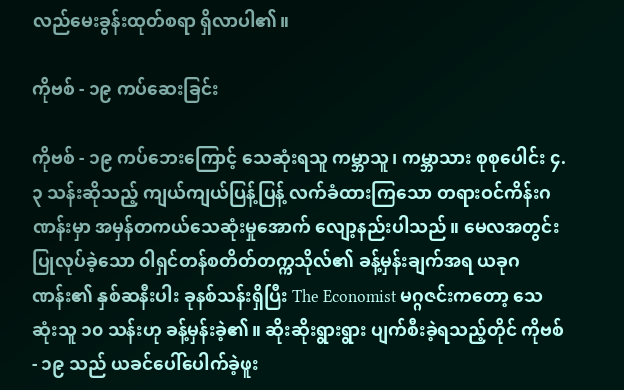လည်မေးခွန်းထုတ်စရာ ရှိလာပါ၏။

ကိုဗစ် - ၁၉ ကပ်ဆေးခြင်း

ကိုဗစ် - ၁၉ ကပ်ဘေးကြောင့် သေဆုံးရသူ ကမ္ဘာသူ၊ ကမ္ဘာသား စုစုပေါင်း ၄.၃ သန်းဆိုသည့် ကျယ်ကျယ်ပြန့်ပြန့် လက်ခံထားကြသော တရားဝင်ကိန်းဂဏန်းမှာ အမှန်တကယ်သေဆုံးမှုအောက် လျော့နည်းပါသည်။ မေလအတွင်း ပြုလုပ်ခဲ့သော ၀ါရှင်တန်စတိတ်တက္ကသိုလ်၏ ခန့်မှန်းချက်အရ ယခုဂဏန်း၏ နှစ်ဆနီးပါး ခုနစ်သန်းရှိပြီး The Economist မဂ္ဂဇင်းကတော့ သေဆုံးသူ ၁၀ သန်းဟု ခန့်မှန်းခဲ့၏။ ဆိုးဆိုးရွားရွား ပျက်စီးခဲ့ရသည့်တိုင် ကိုဗစ် - ၁၉ သည် ယခင်ပေါ်ပေါက်ခဲ့ဖူး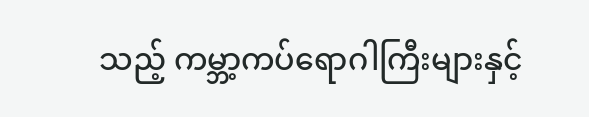သည့် ကမ္ဘာ့ကပ်ရောဂါကြီးများနှင့်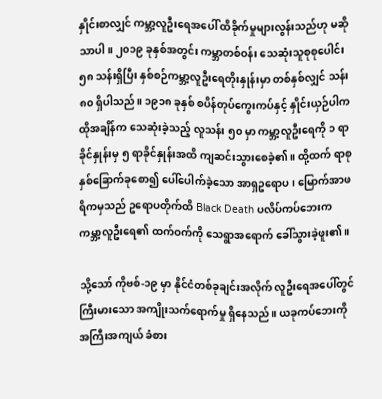နှိုင်းစာလျှင် ကမ္ဘာ့လူဦးရေအပေါ် ထိခိုက်မှုများလွန်းသည်ဟု မဆိုသာပါ။ ၂၀၁၉ ခုနှစ်အတွင်း ကမ္ဘာတစ်ဝန်း သေဆုံးသူစုစုပေါင်း ၅၈ သန်းရှိပြီး နှစ်စဉ်ကမ္ဘာ့လူဦးရေတိုးနှုန်းမှာ တစ်နှစ်လျှင် သန်း ၈၀ ရှိပါသည်။ ၁၉၁၈ ခုနှစ် စပိန်တုပ်ကွေးကပ်နှင့် နှိုင်းယှဉ်ပါက ထိုအချိန်က သေဆုံးခဲ့သည့် လူသန်း ၅၀ မှာ ကမ္ဘာ့လူဦးရေကို ၁ ရာခိုင်နှုန်းမှ ၅ ရာခိုင်နှုန်းအထိ ကျဆင်းသွားစေခဲ့၏။ ထို့ထက် ရာစုနှစ်ခြောက်ခုစော၍ ပေါ်ပေါက်ခဲ့သော အာရှဥရောပ၊ မြောက်အာဖရိကမှသည် ဥရောပတိုက်ထိ Black Death ပလိပ်ကပ်ဘေးက ကမ္ဘာ့လူဦးရေ၏ ထက်ဝက်ကို သေရွာအရောက် ခေါ်သွားခဲ့ဖူး၏။

သို့သော် ကိုဗစ်-၁၉ မှာ နိုင်ငံတစ်ခုချင်းအလိုက် လူဦးရေအပေါ်တွင် ကြီးမားသော အကျိုးသက်ရောက်မှု ရှိနေသည်။ ယခုကပ်ဘေးကို အကြီးအကျယ် ခံစား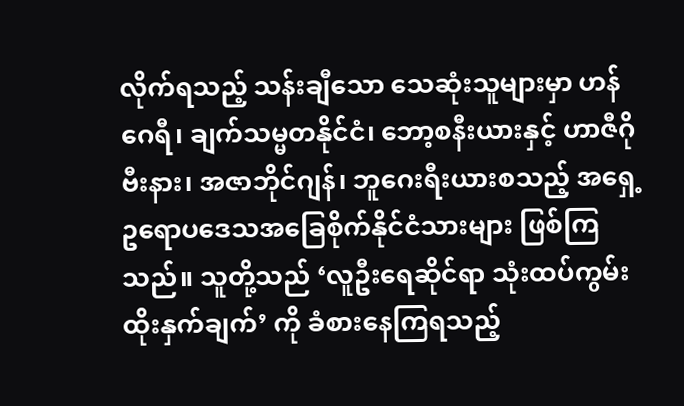လိုက်ရသည့် သန်းချီသော သေဆုံးသူများမှာ ဟန်ဂေရီ၊ ချက်သမ္မတနိုင်ငံ၊ ဘော့စနီးယားနှင့် ဟာဇီဂိုဗီးနား၊ အဇာဘိုင်ဂျန်၊ ဘူဂေးရီးယားစသည့် အရှေ့ဥရောပဒေသအခြေစိုက်နိုင်ငံသားများ ဖြစ်ကြသည်။ သူတို့သည် ‘လူဦးရေဆိုင်ရာ သုံးထပ်ကွမ်း ထိုးနှက်ချက်’ ကို ခံစားနေကြရသည့်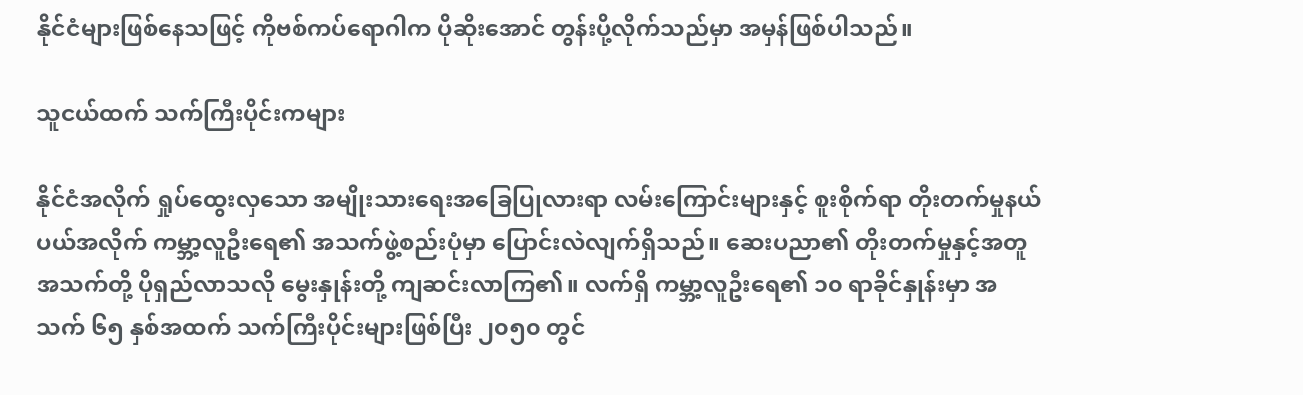နိုင်ငံများဖြစ်နေသဖြင့် ကိုဗစ်ကပ်ရောဂါက ပိုဆိုးအောင် တွန်းပို့လိုက်သည်မှာ အမှန်ဖြစ်ပါသည်။

သူငယ်ထက် သက်ကြီးပိုင်းကများ

နိုင်ငံအလိုက် ရှုပ်ထွေးလှသော အမျိုးသားရေးအခြေပြုလားရာ လမ်းကြောင်းများနှင့် စူးစိုက်ရာ တိုးတက်မှုနယ်ပယ်အလိုက် ကမ္ဘာ့လူဦးရေ၏ အသက်ဖွဲ့စည်းပုံမှာ ပြောင်းလဲလျက်ရှိသည်။ ဆေးပညာ၏ တိုးတက်မှုနှင့်အတူ အသက်တို့ ပိုရှည်လာသလို မွေးနှုန်းတို့ ကျဆင်းလာကြ၏။ လက်ရှိ ကမ္ဘာ့လူဦးရေ၏ ၁၀ ရာခိုင်နှုန်းမှာ အသက် ၆၅ နှစ်အထက် သက်ကြီးပိုင်းများဖြစ်ပြီး ၂၀၅၀ တွင်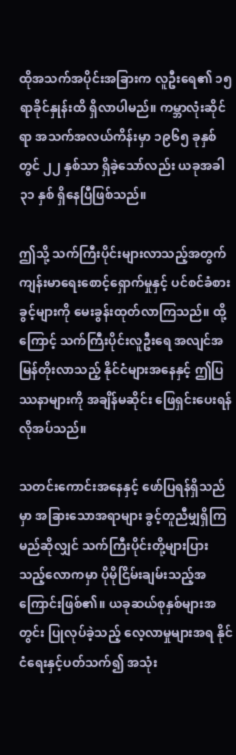ထိုအသက်အပိုင်းအခြားက လူဦးရေ၏ ၁၅ ရာခိုင်နှုန်းထိ ရှိလာပါမည်။ ကမ္ဘာလုံးဆိုင်ရာ အသက်အလယ်ကိန်းမှာ ၁၉၆၅ ခုနှစ်တွင် ၂၂ နှစ်သာ ရှိခဲ့သော်လည်း ယခုအခါ ၃၁ နှစ် ရှိနေပြီဖြစ်သည်။

ဤသို့ သက်ကြီးပိုင်းများလာသည့်အတွက် ကျန်းမာရေးစောင့်ရှောက်မှုနှင့် ပင်စင်ခံစားခွင့်များကို မေးခွန်းထုတ်လာကြသည်။ ထို့ကြောင့် သက်ကြီးပိုင်းလူဦးရေ အလျင်အမြန်တိုးလာသည့် နိုင်ငံများအနေနှင့် ဤပြဿနာများကို အချိန်မဆိုင်း ဖြေရှင်းပေးရန် လိုအပ်သည်။

သတင်းကောင်းအနေနှင့် ဖော်ပြရန်ရှိသည်မှာ အခြားသောအရာများ ခွင့်တူညီမျှရှိကြမည်ဆိုလျှင် သက်ကြီးပိုင်းတို့များပြားသည့်လောကမှာ ပိုမိုငြိမ်းချမ်းသည့်အကြောင်းဖြစ်၏။ ယခုဆယ်စုနှစ်များအတွင်း ပြုလုပ်ခဲ့သည့် လေ့လာမှုများအရ နိုင်ငံရေးနှင့်ပတ်သက်၍ အသုံး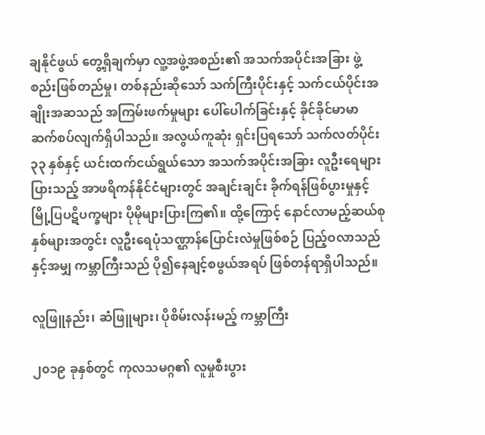ချနိုင်ဖွယ် တွေ့ရှိချက်မှာ လူ့အဖွဲ့အစည်း၏ အသက်အပိုင်းအခြား ဖွဲ့စည်းဖြစ်တည်မှု၊ တစ်နည်းဆိုသော် သက်ကြီးပိုင်းနှင့် သက်ငယ်ပိုင်းအချိုးအဆသည် အကြမ်းဖက်မှုများ ပေါ်ပေါက်ခြင်းနှင့် ခိုင်ခိုင်မာမာ ဆက်စပ်လျက်ရှိပါသည်။ အလွယ်ကူဆုံး ရှင်းပြရသော် သက်လတ်ပိုင်း ၃၃ နှစ်နှင့် ယင်းထက်ငယ်ရွယ်သော အသက်အပိုင်းအခြား လူဦးရေများပြားသည့် အာဖရိကန်နိုင်ငံများတွင် အချင်းချင်း ခိုက်ရန်ဖြစ်ပွားမှုနှင့် မြို့ပြပဋိပက္ခများ ပိုမိုများပြားကြ၏။ ထို့ကြောင့် နောင်လာမည့်ဆယ်စုနှစ်များအတွင်း လူဦးရေပုံသဏ္ဌာန်ပြောင်းလဲမှုဖြစ်စဉ် ပြည့်ဝလာသည်နှင့်အမျှ ကမ္ဘာကြီးသည် ပို၍နေချင့်စဖွယ်အရပ် ဖြစ်တန်ရာရှိပါသည်။

လူဖြူနည်း၊ ဆံဖြူများ၊ ပိုစိမ်းလန်းမည့် ကမ္ဘာကြီး

၂၀၁၉ ခုနှစ်တွင် ကုလသမဂ္ဂ၏ လူမှုစီးပွား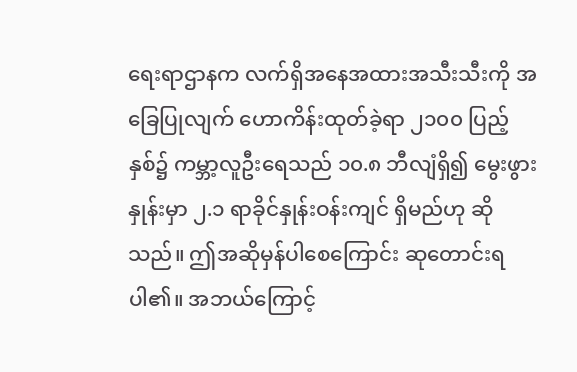ရေးရာဌာနက လက်ရှိအနေအထားအသီးသီးကို အခြေပြုလျက် ဟောကိန်းထုတ်ခဲ့ရာ ၂၁၀၀ ပြည့်နှစ်၌ ကမ္ဘာ့လူဦးရေသည် ၁၀.၈ ဘီလျံရှိ၍ မွေးဖွားနှုန်းမှာ ၂.၁ ရာခိုင်နှုန်းဝန်းကျင် ရှိမည်ဟု ဆိုသည်။ ဤအဆိုမှန်ပါစေကြောင်း ဆုတောင်းရပါ၏။ အဘယ်ကြောင့်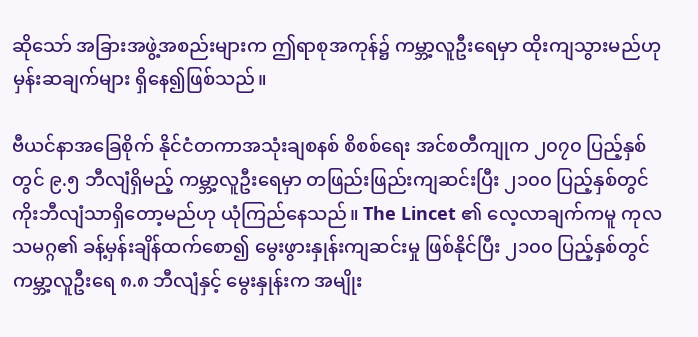ဆိုသော် အခြားအဖွဲ့အစည်းများက ဤရာစုအကုန်၌ ကမ္ဘာ့လူဦးရေမှာ ထိုးကျသွားမည်ဟု မှန်းဆချက်များ ရှိနေ၍ဖြစ်သည်။

ဗီယင်နာအခြေစိုက် နိုင်ငံတကာအသုံးချစနစ် စိစစ်ရေး အင်စတီကျုက ၂၀၇၀ ပြည့်နှစ်တွင် ၉.၅ ဘီလျံရှိမည့် ကမ္ဘာ့လူဦးရေမှာ တဖြည်းဖြည်းကျဆင်းပြီး ၂၁၀၀ ပြည့်နှစ်တွင် ကိုးဘီလျံသာရှိတော့မည်ဟု ယုံကြည်နေသည်။ The Lincet ၏ လေ့လာချက်ကမူ ကုလသမဂ္ဂ၏ ခန့်မှန်းချိန်ထက်စော၍ မွေးဖွားနှုန်းကျဆင်းမှု ဖြစ်နိုင်ပြီး ၂၁၀၀ ပြည့်နှစ်တွင် ကမ္ဘာ့လူဦးရေ ၈.၈ ဘီလျံနှင့် မွေးနှုန်းက အမျိုး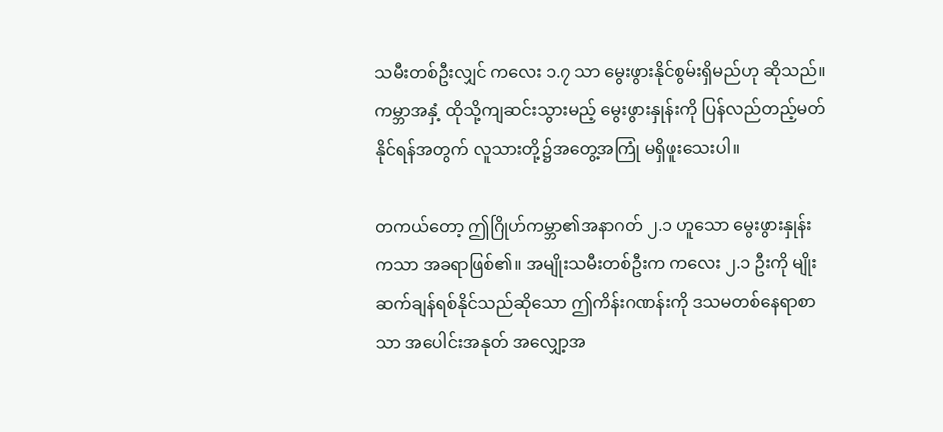သမီးတစ်ဦးလျှင် ကလေး ၁.၇ သာ မွေးဖွားနိုင်စွမ်းရှိမည်ဟု ဆိုသည်။ ကမ္ဘာအနှံ့ ထိုသို့ကျဆင်းသွားမည့် မွေးဖွားနှုန်းကို ပြန်လည်တည့်မတ်နိုင်ရန်အတွက် လူသားတို့၌အတွေ့အကြုံ မရှိဖူးသေးပါ။

တကယ်တော့ ဤဂြိုဟ်ကမ္ဘာ၏အနာဂတ် ၂.၁ ဟူသော မွေးဖွားနှုန်းကသာ အခရာဖြစ်၏။ အမျိုးသမီးတစ်ဦးက ကလေး ၂.၁ ဦးကို မျိုးဆက်ချန်ရစ်နိုင်သည်ဆိုသော ဤကိန်းဂဏန်းကို ဒသမတစ်နေရာစာသာ အပေါင်းအနုတ် အလျှော့အ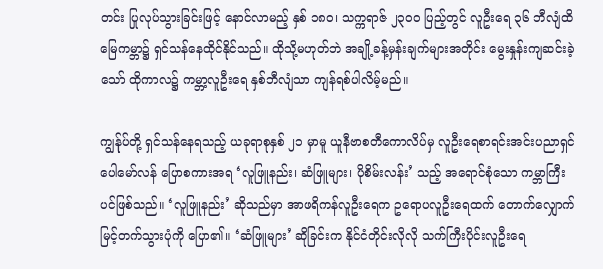တင်း ပြုလုပ်သွားခြင်းဖြင့် နောင်လာမည့် နှစ် ၁၈၀၊ သက္ကရာဇ် ၂၃၀၀ ပြည့်တွင် လူဦးရေ ၃၆ ဘီလျံထိ မြေကမ္ဘာ၌ ရှင်သန်နေထိုင်နိုင်သည်။ ထိုသို့မဟုတ်ဘဲ အချို့ခန့်မှန်းချက်များအတိုင်း မွေးနှုန်းကျဆင်းခဲ့သော် ထိုကာလ၌ ကမ္ဘာ့လူဦးရေ နှစ်ဘီလျံသာ ကျန်ရစ်ပါလိမ့်မည်။

ကျွန်ုပ်တို့ ရှင်သန်နေရသည့် ယခုရာစုနှစ် ၂၁ မှာမူ ယူနီဗာစတီကောလိပ်မှ လူဦးရေစာရင်းအင်းပညာရှင် ပေါမော်လန် ပြောစကားအရ ‘လူဖြူနည်း၊ ဆံဖြူများ၊ ပိုစိမ်းလန်း’ သည့် အရောင်စုံသော ကမ္ဘာကြီးပင်ဖြစ်သည်။ ‘လူဖြူနည်း’ ဆိုသည်မှာ အာဖရိကန်လူဦးရေက ဥရောပလူဦးရေထက် တောက်လျှောက် မြင့်တက်သွားပုံကို ပြော၏။ ‘ဆံဖြူများ’ ဆိုခြင်းက နိုင်ငံတိုင်းလိုလို သက်ကြီးပိုင်းလူဦးရေ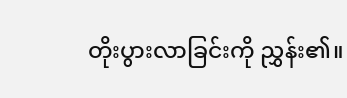တိုးပွားလာခြင်းကို ညွှန်း၏။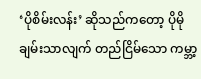‘ပိုစိမ်းလန်း’ ဆိုသည်ကတော့ ပိုမိုချမ်းသာလျက် တည်ငြိမ်သော ကမ္ဘာ့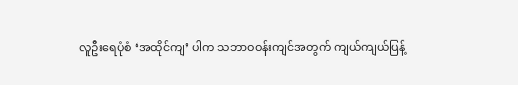လူဦးရေပုံစံ ‘အထိုင်ကျ’ ပါက သဘာဝဝန်းကျင်အတွက် ကျယ်ကျယ်ပြန့်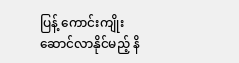ပြန့် ကောင်းကျိုးဆောင်လာနိုင်မည့် နိ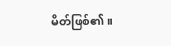မိတ်ဖြစ်၏။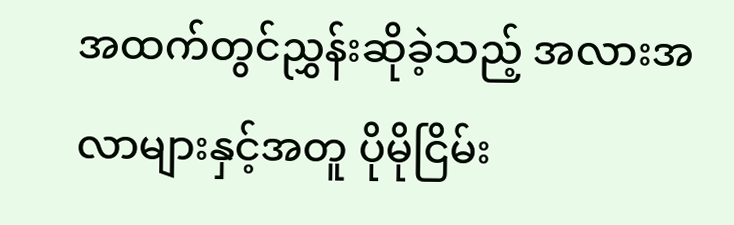အထက်တွင်ညွှန်းဆိုခဲ့သည့် အလားအလာများနှင့်အတူ ပိုမိုငြိမ်း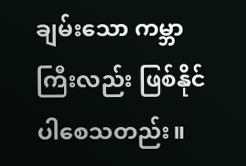ချမ်းသော ကမ္ဘာကြီးလည်း ဖြစ်နိုင်ပါစေသတည်း။